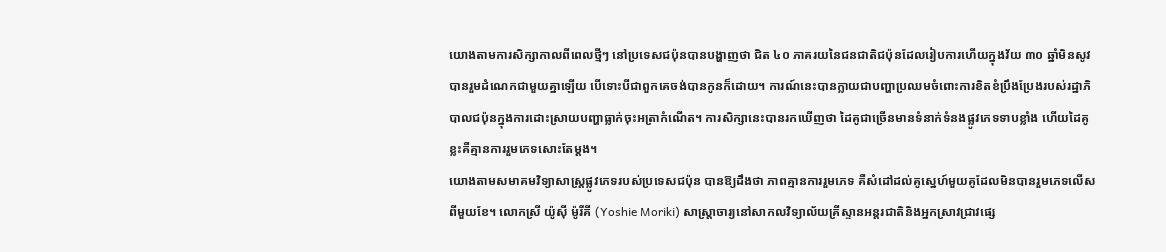យោងតាមការសិក្សាកាលពីពេលថ្មីៗ នៅប្រទេសជប៉ុនបានបង្ហាញថា ជិត ៤០ ភាគរយនៃជនជាតិជប៉ុនដែលរៀបការហើយក្នុងវ័យ ៣០ ឆ្នាំមិនសូវបានរួមដំណេកជាមួយគ្នាឡើយ បើទោះបីជាពួកគេចង់បានកូនក៏ដោយ។ ការណ៍នេះបានក្លាយជាបញ្ហាប្រឈមចំពោះការខិតខំប្រឹងប្រែងរបស់រដ្ឋាភិបាលជប៉ុនក្នុងការដោះស្រាយបញ្ហាធ្លាក់ចុះអត្រាកំណើត។ ការសិក្សានេះបានរកឃើញថា ដៃគូជាច្រើនមានទំនាក់ទំនងផ្លូវភេទទាបខ្លាំង ហើយដៃគូខ្លះគឺគ្មានការរួមភេទសោះតែម្ដង។
យោងតាមសមាគមវិទ្យាសាស្ត្រផ្លូវភេទរបស់ប្រទេសជប៉ុន បានឱ្យដឹងថា ភាពគ្មានការរួមភេទ គឺសំដៅដល់គូស្នេហ៍មួយគូដែលមិនបានរួមភេទលើសពីមួយខែ។ លោកស្រី យ៉ូស៊ី ម៉ូរីគី (Yoshie Moriki) សាស្ត្រាចារ្យនៅសាកលវិទ្យាល័យគ្រីស្ទានអន្តរជាតិនិងអ្នកស្រាវជ្រាវផ្សេ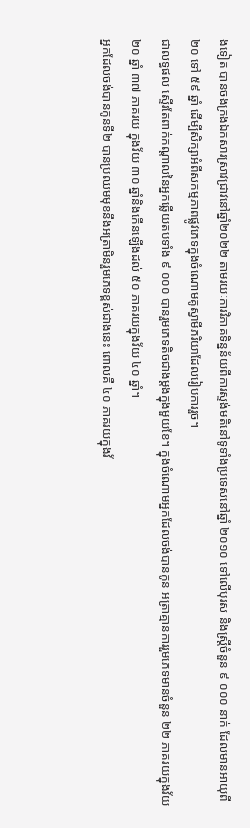ងទៀត បានចងក្រងឯកសារស្រាវជ្រាវនៅឆ្នាំ២០២២ តាមរយៈការវិភាគទិន្នន័យពីការស្ទង់មតិនៅទូទាំងប្រទេសនៅឆ្នាំ ២០១០ ទៅលើបុរស និងស្ត្រីចំនួន ៩ ០០០ នាក់ ដែលមានអាយុពី ២០ ទៅ ៥៩ ឆ្នាំ ដើម្បីសិក្សាអំពីសកម្មភាពផ្លូវភេទក្នុងចំណោមគូស្វាមីភរិយាដែលរៀបការរួច។
ជាលទ្ធផល ស្ទើរតែពាក់កណ្តាលនៃអ្នកឆ្លើយតបទាំង ៩ ០០០ បានរួមភេទតិចជាងម្តងក្នុងមួយខែ។ ក្នុងចំណោមអ្នកដែលចង់បានកូន អត្រាគ្មានការរួមភេទមានចំនួន ២២ ភាគរយក្នុងវ័យ ២០ ឆ្នាំ ៣៧ ភាគរយ ក្នុងវ័យ ៣០ ឆ្នាំនិងកើនឡើងដល់ ៥០ ភាគរយក្នុងវ័យ ៤០ ឆ្នាំ។
អ្នកដែលចង់បានកូនទី២ បានប្រឈមមុខនឹងអត្រាមិនរួមភេទខ្ពស់ជាងនេះ ពោលគឺ ៤០ ភាគរយក្នុងវ័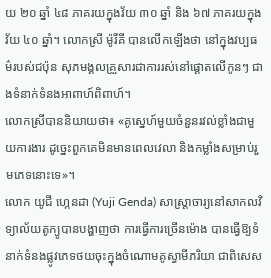យ ២០ ឆ្នាំ ៤៨ ភាគរយក្នុងវ័យ ៣០ ឆ្នាំ និង ៦៧ ភាគរយក្នុងវ័យ ៤០ ឆ្នាំ។ លោកស្រី ម៉ូរីគី បានលើកឡើងថា នៅក្នុងវប្បធម៌របស់ជប៉ុន សុភមង្គលគ្រួសារជាការរស់នៅផ្តោតលើកូនៗ ជាងទំនាក់ទំនងអាពាហ៍ពិពាហ៍។
លោកស្រីបាននិយាយថា៖ «គូស្នេហ៍មួយចំនួនរវល់ខ្លាំងជាមួយការងារ ដូច្នេះពួកគេមិនមានពេលវេលា និងកម្លាំងសម្រាប់រួមភេទនោះទេ»។
លោក យូជី ហ្កេនដា (Yuji Genda) សាស្ត្រាចារ្យនៅសាកលវិទ្យាល័យតូក្យូបានបង្ហាញថា ការធ្វើការច្រើនម៉ោង បានធ្វើឱ្យទំនាក់ទំនងផ្លូវភេទថយចុះក្នុងចំណោមគូស្វាមីភរិយា ជាពិសេស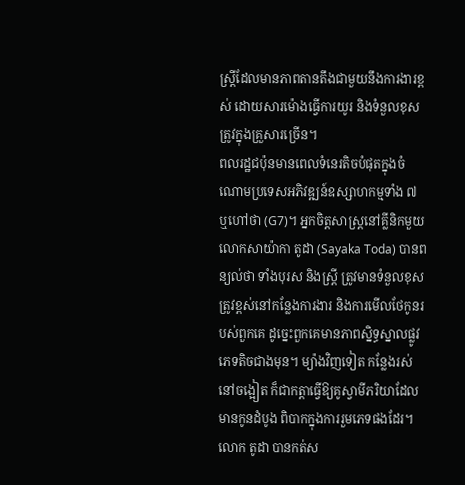ស្ត្រីដែលមានភាពតានតឹងជាមួយនឹងការងារខ្ពស់ ដោយសារម៉ោងធ្វើការយូរ និងទំនួលខុសត្រូវក្នុងគ្រួសារច្រើន។
ពលរដ្ឋជប៉ុនមានពេលទំនេរតិចបំផុតក្នុងចំណោមប្រទេសអភិវឌ្ឍន៍ឧស្សាហកម្មទាំង ៧ ឬហៅថា (G7)។ អ្នកចិត្តសាស្ត្រនៅគ្លីនិកមួយ លោកសាយ៉ាកា តូដា (Sayaka Toda) បានពន្យល់ថា ទាំងបុរស និងស្ត្រី ត្រូវមានទំនួលខុសត្រូវខ្ពស់នៅកន្លែងការងារ និងការមើលថែកូនរបស់ពួកគេ ដូច្នេះពួកគេមានភាពស្និទ្ធស្នាលផ្លូវភេទតិចជាងមុន។ ម្យ៉ាងវិញទៀត កន្លែងរស់នៅចង្អៀត ក៏ជាកត្តាធ្វើឱ្យគូស្វាមីភរិយាដែលមានកូនដំបូង ពិបាកក្នុងការរួមភេទផងដែរ។
លោក តូដា បានកត់ស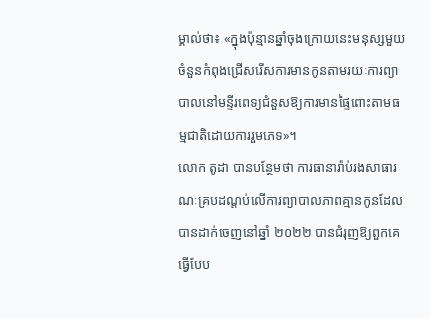ម្គាល់ថា៖ «ក្នុងប៉ុន្មានឆ្នាំចុងក្រោយនេះមនុស្សមួយចំនួនកំពុងជ្រើសរើសការមានកូនតាមរយៈការព្យាបាលនៅមន្ទីរពេទ្យជំនួសឱ្យការមានផ្ទៃពោះតាមធម្មជាតិដោយការរួមភេទ»។
លោក តូដា បានបន្ថែមថា ការធានារ៉ាប់រងសាធារណៈគ្របដណ្តប់លើការព្យាបាលភាពគ្មានកូនដែលបានដាក់ចេញនៅឆ្នាំ ២០២២ បានជំរុញឱ្យពួកគេធ្វើបែប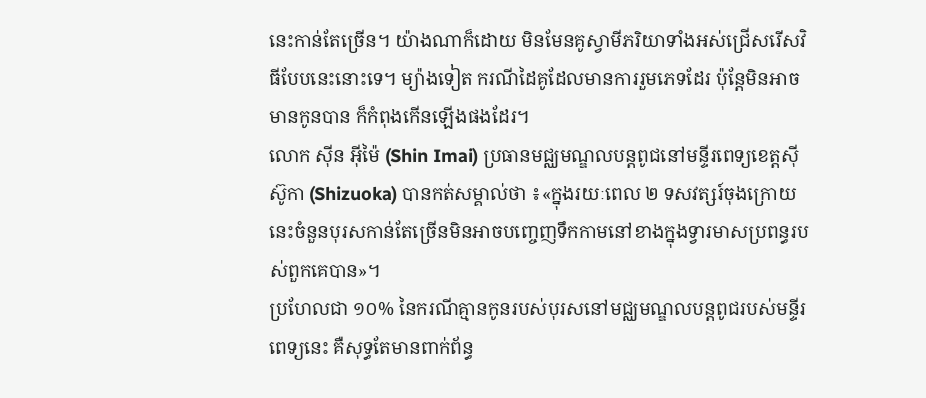នេះកាន់តែច្រើន។ យ៉ាងណាក៏ដោយ មិនមែនគូស្វាមីភរិយាទាំងអស់ជ្រើសរើសវិធីបែបនេះនោះទេ។ ម្យ៉ាងទៀត ករណីដៃគូដែលមានការរួមភេទដែរ ប៉ុន្តែមិនអាចមានកូនបាន ក៏កំពុងកើនឡើងផងដែរ។
លោក ស៊ីន អ៊ីម៉ៃ (Shin Imai) ប្រធានមជ្ឈមណ្ឌលបន្តពូជនៅមន្ទីរពេទ្យខេត្តស៊ីស៊ូកា (Shizuoka) បានកត់សម្គាល់ថា ៖«ក្នុងរយៈពេល ២ ទសវត្សរ៍ចុងក្រោយនេះចំនួនបុរសកាន់តែច្រើនមិនអាចបញ្ចេញទឹកកាមនៅខាងក្នុងទ្វារមាសប្រពន្ធរបស់ពួកគេបាន»។
ប្រហែលជា ១០% នៃករណីគ្មានកូនរបស់បុរសនៅមជ្ឈមណ្ឌលបន្តពូជរបស់មន្ទីរពេទ្យនេះ គឺសុទ្ធតែមានពាក់ព័ន្ធ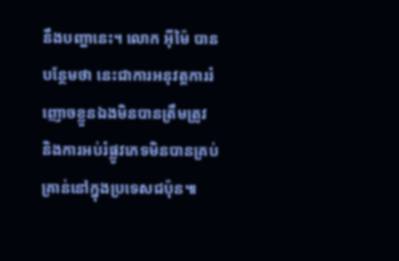នឹងបញ្ហានេះ។ លោក អ៊ីម៉ៃ បានបន្ថែមថា នេះជាការអនុវត្តការរំញោចខ្លួនឯងមិនបានត្រឹមត្រូវ និងការអប់រំផ្លូវភេទមិនបានគ្រប់គ្រាន់នៅក្នុងប្រទេសជប៉ុន៕